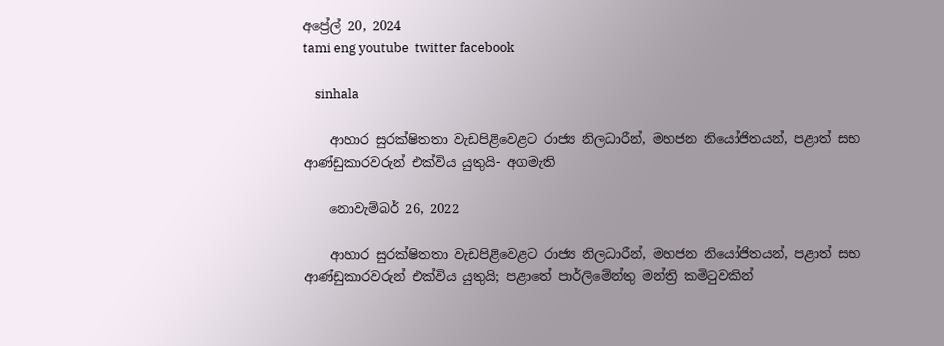අප්‍රේල් 20, 2024
tami eng youtube  twitter facebook

    sinhala

    ආහාර සුරක්ෂිතතා වැඩපිළිවෙළට රාජ්‍ය නිලධාරීන්, මහජන නියෝජිතයන්, පළාත් සභ ආණ්ඩුකාරවරුන් එක්විය යුතුයි- අගමැති

    නොවැම්බර් 26, 2022

    ආහාර සුරක්ෂිතතා වැඩපිළිවෙළට රාජ්‍ය නිලධාරීන්, මහජන නියෝජිතයන්, පළාත් සභ ආණ්ඩුකාරවරුන් එක්විය යුතුයි; පළාතේ පාර්ලිමේන්තු මන්ත්‍රි කමිටුවකින්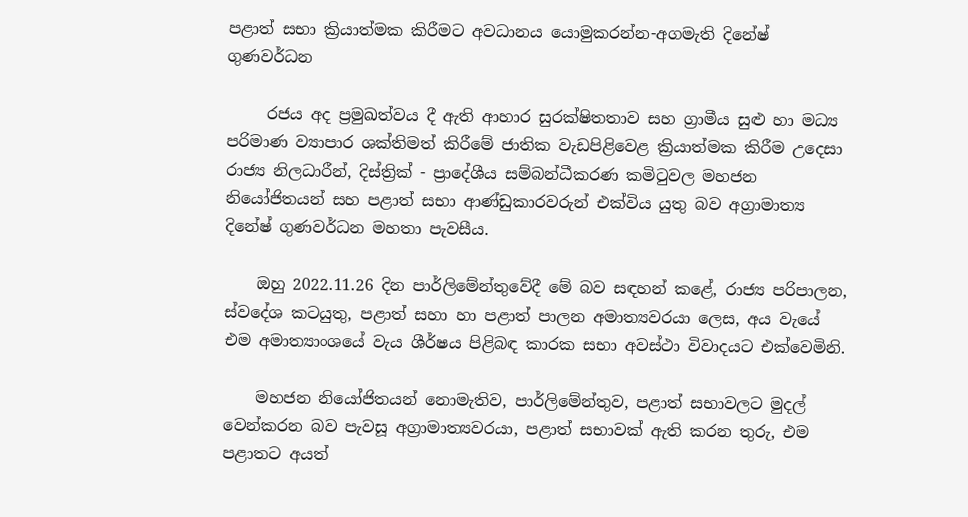පළාත් සභා ක්‍රියාත්මක කිරීමට අවධානය යොමුකරන්න-අගමැති දිනේෂ් ගුණවර්ධන

     රජය අද ප්‍රමුඛත්වය දී ඇති ආහාර සුරක්ෂිතතාව සහ ග්‍රාමීය සුළු හා මධ්‍ය පරිමාණ ව්‍යාපාර ශක්තිමත් කිරීමේ ජාතික වැඩපිළිවෙළ ක්‍රියාත්මක කිරීම උදෙසා රාජ්‍ය නිලධාරීන්, දිස්ත්‍රික් - ප්‍රාදේශීය සම්බන්ධීකරණ කමිටුවල මහජන නියෝජිතයන් සහ පළාත් සභා ආණ්ඩුකාරවරුන් එක්විය යුතු බව අග්‍රාමාත්‍ය දිනේෂ් ගුණවර්ධන මහතා පැවසීය.

    ඔහු 2022.11.26 දින පාර්ලිමේන්තුවේදී මේ බව සඳහන් කළේ, රාජ්‍ය පරිපාලන, ස්වදේශ කටයුතු, පළාත් සහා හා පළාත් පාලන අමාත්‍යවරයා ලෙස, අය වැයේ එම අමාත්‍යාංශයේ වැය ශීර්ෂය පිළිබඳ කාරක සභා අවස්ථා විවාදයට එක්වෙමිනි.

    මහජන නියෝජිතයන් නොමැතිව, පාර්ලිමේන්තුව, පළාත් සභාවලට මුදල් වෙන්කරන බව පැවසූ අග්‍රාමාත්‍යවරයා, පළාත් සභාවක් ඇති කරන තුරු, එම පළාතට අයත්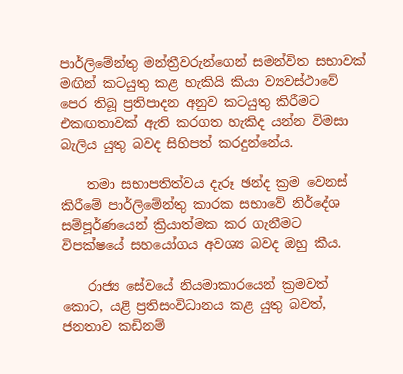පාර්ලිමේන්තු මන්ත්‍රීවරුන්ගෙන් සමන්විත සභාවක් මඟින් කටයුතු කළ හැකියි කියා ව්‍යවස්ථාවේ පෙර තිබූ ප්‍රතිපාදන අනුව කටයුතු කිරීමට එකඟතාවක් ඇති කරගත හැකිද යන්න විමසා බැලිය යුතු බවද සිහිපත් කරදුන්නේය.

    තමා සභාපතිත්වය දැරූ ඡන්ද ක්‍රම වෙනස් කිරීමේ පාර්ලිමේන්තු කාරක සභාවේ නිර්දේශ සම්පූර්ණයෙන් ක්‍රියාත්මක කර ගැනීමට විපක්ෂයේ සහයෝගය අවශ්‍ය බවද ඔහු කීය.

    රාජ්‍ය සේවයේ නියමාකාරයෙන් ක්‍රමවත් කොට, යළි ප්‍රතිසංවිධානය කළ යුතු බවත්, ජනතාව කඩිනම්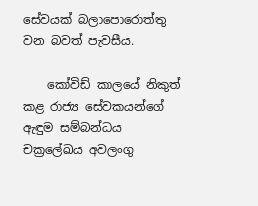සේවයක් බලාපොරොත්තු වන බවත් පැවසීය.

    කෝවිඩ් කාලයේ නිකුත් කළ රාජ්‍ය සේවකයන්ගේ ඇඳුම සම්බන්ධය චක්‍රලේඛය අවලංගු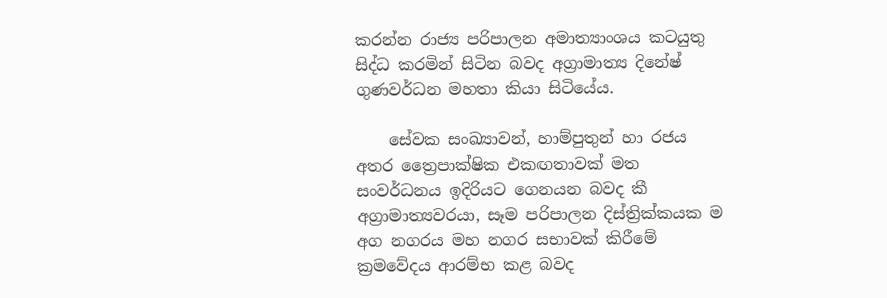කරන්න රාජ්‍ය පරිපාලන අමාත්‍යාංශය කටයුතු සිද්ධ කරමින් සිටින බවද අග්‍රාමාත්‍ය දිනේෂ් ගුණවර්ධන මහතා කියා සිටියේය.

    සේවක සංඛ්‍යාවන්, හාම්පුතුන් හා රජය අතර ත්‍රෛපාක්ෂික එකඟතාවක් මත සංවර්ධනය ඉදිරියට ගෙනයන බවද කී අග්‍රාමාත්‍යවරයා, සෑම පරිපාලන දිස්ත්‍රික්කයක ම අග නගරය මහ නගර සභාවක් කිරීමේ ක්‍රමවේදය ආරම්භ කළ බවද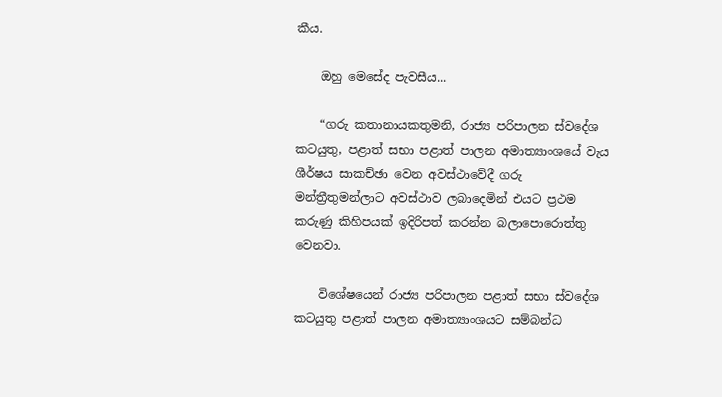කීය.

    ඔහු මෙසේද පැවසීය...

    “ගරු කතානායකතුමනි, රාජ්‍ය පරිපාලන ස්වදේශ කටයුතු, පළාත් සභා පළාත් පාලන අමාත්‍යාංශයේ වැය ශීර්ෂය සාකච්ඡා වෙන අවස්ථාවේදී ගරු මන්ත්‍රීතුමන්ලාට අවස්ථාව ලබාදෙමින් එයට ප්‍රථම කරුණු කිහිපයක් ඉදිරිපත් කරන්න බලාපොරොත්තු වෙනවා.

    විශේෂයෙන් රාජ්‍ය පරිපාලන පළාත් සභා ස්වදේශ කටයුතු පළාත් පාලන අමාත්‍යාංශයට සම්බන්ධ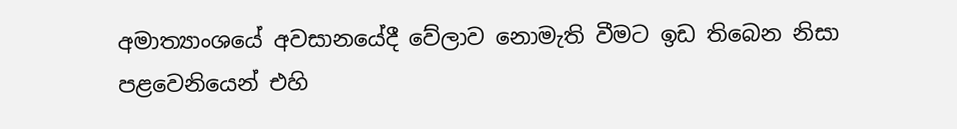අමාත්‍යාංශයේ අවසානයේදී වේලාව නොමැති වීමට ඉඩ තිබෙන නිසා පළවෙනියෙන් එහි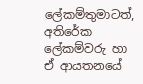ලේකම්තුමාටත්, අතිරේක ලේකම්වරු හා ඒ ආයතනයේ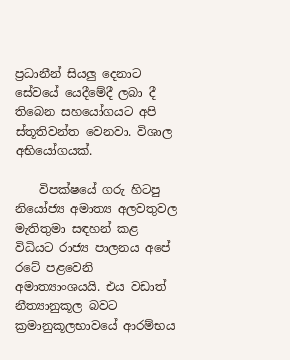ප්‍රධානීන් සියලු දෙනාට සේවයේ යෙදීමේදී ලබා දී තිබෙන සහයෝගයට අපි ස්තූතිවන්ත වෙනවා. විශාල අභියෝගයක්.

    විපක්ෂයේ ගරු හිටපු නියෝජ්‍ය අමාත්‍ය අලවතුවල මැතිතුමා සඳහන් කළ විධියට රාජ්‍ය පාලනය අපේ රටේ පළවෙනි අමාත්‍යාංශයයි. එය වඩාත් නීත්‍යානුකූල බවට ක්‍රමානුකූලභාවයේ ආරම්භය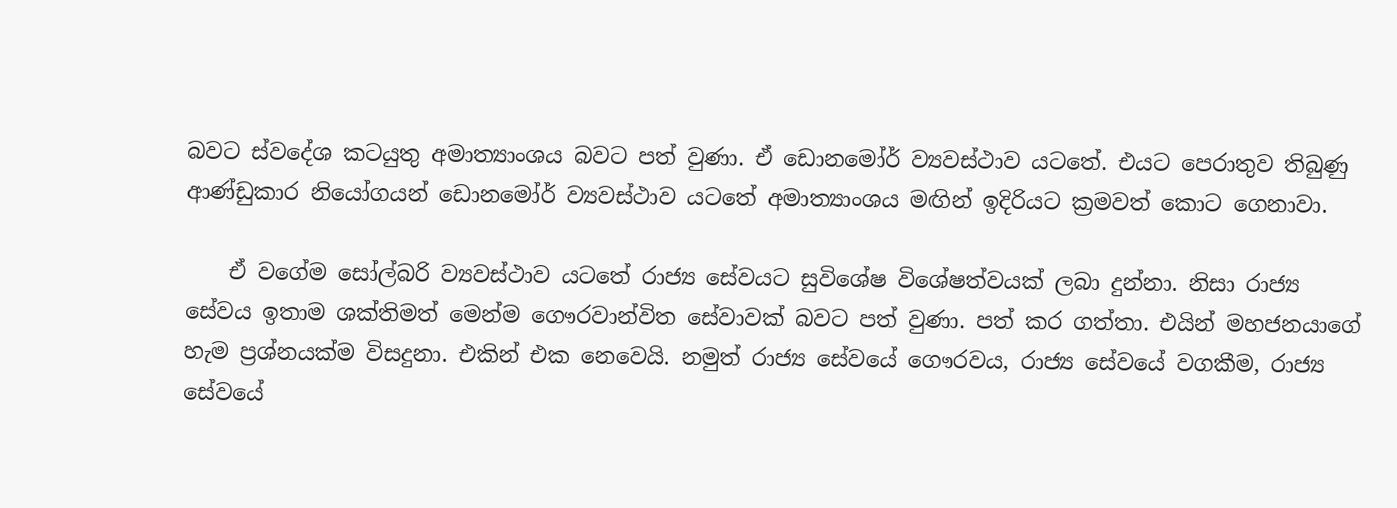බවට ස්වදේශ කටයුතු අමාත්‍යාංශය බවට පත් වුණා. ඒ ඩොනමෝර් ව්‍යවස්ථාව යටතේ. එයට පෙරාතුව තිබුණු ආණ්ඩුකාර නියෝගයන් ඩොනමෝර් ව්‍යවස්ථාව යටතේ අමාත්‍යාංශය මඟින් ඉදිරියට ක්‍රමවත් කොට ගෙනාවා.

    ඒ වගේම සෝල්බරි ව්‍යවස්ථාව යටතේ රාජ්‍ය සේවයට සුවිශේෂ විශේෂත්වයක් ලබා දුන්නා. නිසා රාජ්‍ය සේවය ඉතාම ශක්තිමත් මෙන්ම ගෞරවාන්විත සේවාවක් බවට පත් වුණා. පත් කර ගත්තා. එයින් මහජනයාගේ හැම ප්‍රශ්නයක්ම විසදුනා. එකින් එක නෙවෙයි. නමුත් රාජ්‍ය සේවයේ ගෞරවය, රාජ්‍ය සේවයේ වගකීම, රාජ්‍ය සේවයේ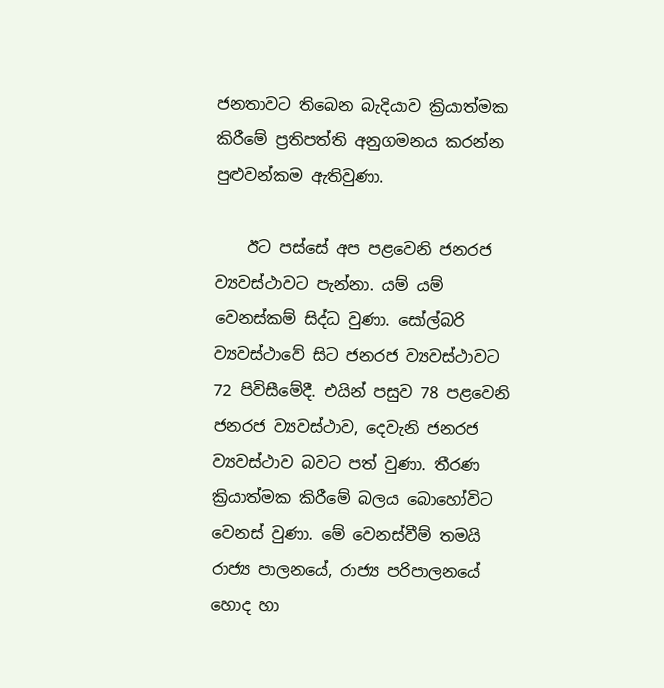ජනතාවට තිබෙන බැදියාව ක්‍රියාත්මක කිරීමේ ප්‍රතිපත්ති අනුගමනය කරන්න පුළුවන්කම ඇතිවුණා.

    ඊට පස්සේ අප පළවෙනි ජනරජ ව්‍යවස්ථාවට පැන්නා. යම් යම් වෙනස්කම් සිද්ධ වුණා. සෝල්බරි ව්‍යවස්ථාවේ සිට ජනරජ ව්‍යවස්ථාවට 72 පිවිසීමේදී. එයින් පසුව 78 පළවෙනි ජනරජ ව්‍යවස්ථාව, දෙවැනි ජනරජ ව්‍යවස්ථාව බවට පත් වුණා. තීරණ ක්‍රියාත්මක කිරීමේ බලය බොහෝවිට වෙනස් වුණා. මේ වෙනස්වීම් තමයි රාජ්‍ය පාලනයේ, රාජ්‍ය පරිපාලනයේ හොද හා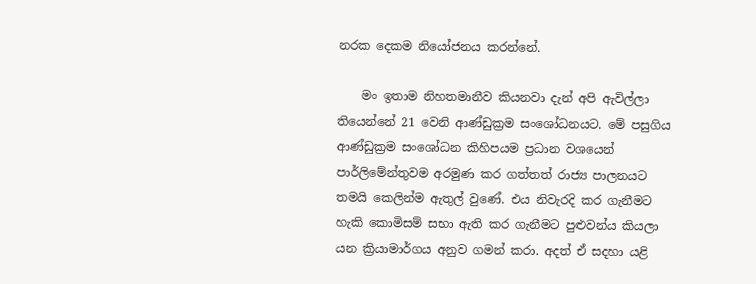නරක දෙකම නියෝජනය කරන්නේ.

    මං ඉතාම නිහතමානීව කියනවා දැන් අපි ඇවිල්ලා තියෙන්නේ 21 වෙනි ආණ්ඩුක්‍රම සංශෝධනයට. මේ පසුගිය ආණ්ඩුක්‍රම සංශෝධන කිහිපයම ප්‍රධාන වශයෙන් පාර්ලිමේන්තුවම අරමුණ කර ගත්තත් රාජ්‍ය පාලනයට තමයි කෙලින්ම ඇතුල් වුණේ. එය නිවැරදි කර ගැනීමට හැකි කොමිසම් සභා ඇති කර ගැනීමට පුළුවන්ය කියලා යන ක්‍රියාමාර්ගය අනුව ගමන් කරා. අදත් ඒ සදහා යළි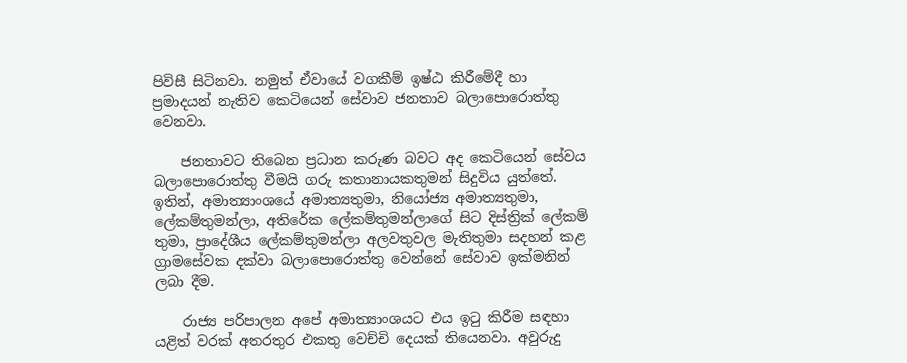පිවිසී සිටිනවා. නමුත් ඒවායේ වගකීම් ඉෂ්ඨ කිරීමේදී හා ප්‍රමාදයන් නැතිව කෙටියෙන් සේවාව ජනතාව බලාපොරොත්තු වෙනවා.

    ජනතාවට තිබෙන ප්‍රධාන කරුණ බවට අද කෙටියෙන් සේවය බලාපොරොත්තු වීමයි ගරු කතානායකතුමන් සිදුවිය යුත්තේ. ඉතින්, අමාත්‍යාංශයේ අමාත්‍යතුමා, නියෝජ්‍ය අමාත්‍යතුමා, ලේකම්තුමන්ලා, අතිරේක ලේකම්තුමන්ලාගේ සිට දිස්ත්‍රික් ලේකම් තුමා, ප්‍රාදේශීය ලේකම්තුමන්ලා අලවතුවල මැතිතුමා සදහන් කළ ග්‍රාමසේවක දක්වා බලාපොරොත්තු වෙන්නේ සේවාව ඉක්මනින් ලබා දීම.

    රාජ්‍ය පරිපාලන අපේ අමාත්‍යාංශයට එය ඉටු කිරීම සඳහා යළිත් වරක් අතරතුර එකතු වෙච්චි දෙයක් තියෙනවා. අවුරුදු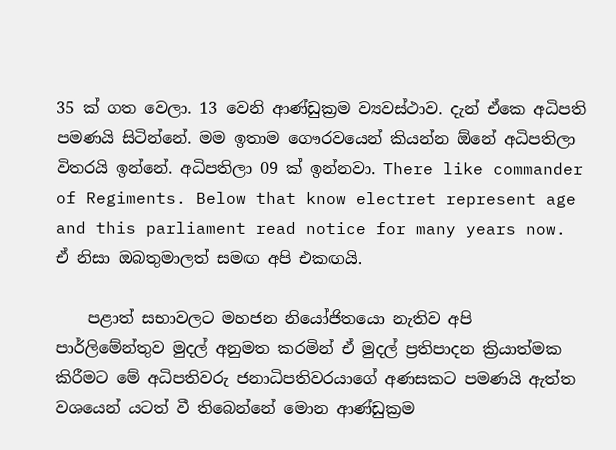35 ක් ගත වෙලා. 13 වෙනි ආණ්ඩුක්‍රම ව්‍යවස්ථාව. දැන් ඒකෙ අධිපති පමණයි සිටින්නේ. මම ඉතාම ගෞරවයෙන් කියන්න ඕනේ අධිපතිලා විතරයි ඉන්නේ. අධිපතිලා 09 ක් ඉන්නවා. There like commander of Regiments. Below that know electret represent age and this parliament read notice for many years now. ඒ නිසා ඔබතුමාලත් සමඟ අපි එකඟයි.

    පළාත් සභාවලට මහජන නියෝජිතයො නැතිව අපි පාර්ලිමේන්තුව මුදල් අනුමත කරමින් ඒ මුදල් ප්‍රතිපාදන ක්‍රියාත්මක කිරීමට මේ අධිපතිවරු ජනාධිපතිවරයාගේ අණසකට පමණයි ඇත්ත වශයෙන් යටත් වී තිබෙන්නේ මොන ආණ්ඩුක්‍රම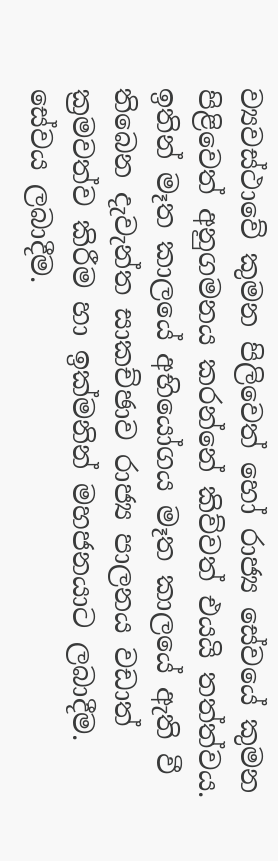ව්‍යවස්ථාවේ කුමන පිලිවෙත් හෝ රාජ්‍ය සේවයේ කුමන පිළිවෙත් අනුගමනය කරන්නේ කිව්වත් එයයි තත්ත්වය. ඉතින් මෑත කාලයේ අභියෝගය මෑත කාලයේ ඇති වී තිබෙන දැවැන්ත සාකච්ඡාව රාජ්‍ය පාලනය වඩාත් ක්‍රමවත්ව කිරීම හා ඉක්මනින් මහජනයාට ලබාදීම. සේවය ලබාදීම.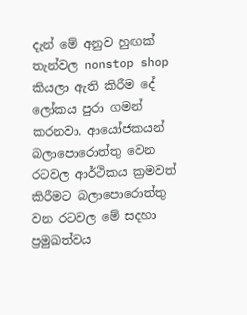දැන් මේ අනුව හුඟක් තැන්වල nonstop shop කියලා ඇති කිරීම දේ ලෝකය පුරා ගමන් කරනවා. ආයෝජකයන් බලාපොරොත්තු වෙන රටවල ආර්ථිකය ක්‍රමවත් කිරීමට බලාපොරොත්තු වන රටවල මේ සදහා ප්‍රමුඛත්වය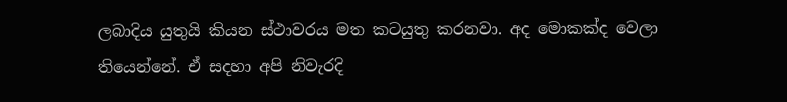ලබාදිය යුතුයි කියන ස්ථාවරය මත කටයුතු කරනවා. අද මොකක්ද වෙලා තියෙන්නේ. ඒ සදහා අපි නිවැරදි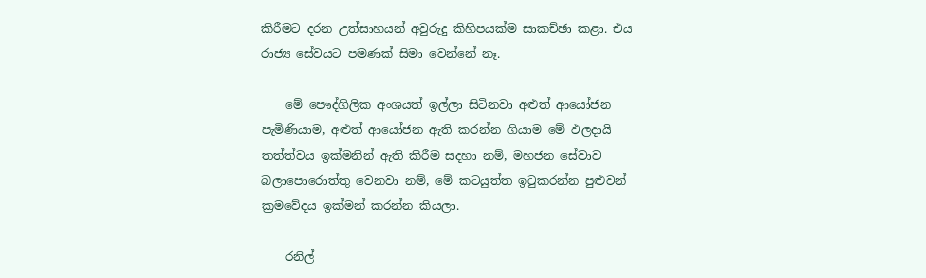කිරීමට දරන උත්සාහයන් අවුරුදු කිහිපයක්ම සාකච්ඡා කළා. එය රාජ්‍ය සේවයට පමණක් සිමා වෙන්නේ නෑ.

    මේ පෞද්ගිලික අංශයත් ඉල්ලා සිටිනවා අළුත් ආයෝජන පැමිණියාම, අළුත් ආයෝජන ඇති කරන්න ගියාම මේ ඵලදායි තත්ත්වය ඉක්මනින් ඇති කිරීම සදහා නම්, මහජන සේවාව බලාපොරොත්තු වෙනවා නම්, මේ කටයුත්ත ඉටුකරන්න පුළුවන් ක්‍රමවේදය ඉක්මන් කරන්න කියලා.

    රනිල්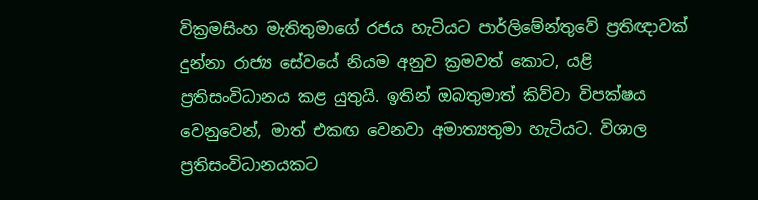වික්‍රමසිංහ මැතිතුමාගේ රජය හැටියට පාර්ලිමේන්තුවේ ප්‍රතිඥාවක් දුන්නා රාජ්‍ය සේවයේ නියම අනුව ක්‍රමවත් කොට, යළි ප්‍රතිසංවිධානය කළ යුතුයි. ඉතින් ඔබතුමාත් කිව්වා විපක්ෂය වෙනුවෙන්, මාත් එකඟ වෙනවා අමාත්‍යතුමා හැටියට. විශාල ප්‍රතිසංවිධානයකට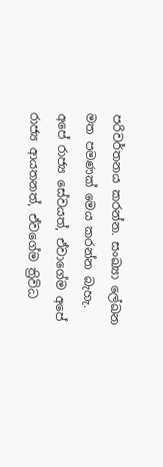පරිවර්තනය කරන්න. සංඛ්‍යා ලේඛන මත පමණක් මෙය කරන්න බැහැ. අපේ රාජ්‍ය සේවයත්, ඒවාගේම අපේ රාජ්‍ය ආයතනත්, ඒවගේම ත්‍රිවිධ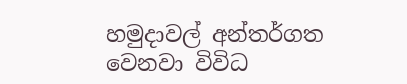හමුදාවල් අන්තර්ගත වෙනවා විවිධ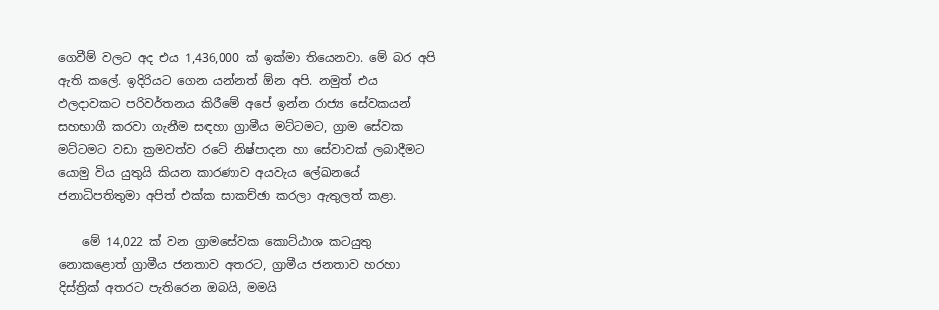ගෙවීම් වලට අද එය 1,436,000 ක් ඉක්මා තියෙනවා. මේ බර අපි ඇති කලේ. ඉදිරියට ගෙන යන්නත් ඕන අපි. නමුත් එය ඵලදාවකට පරිවර්තනය කිරීමේ අපේ ඉන්න රාජ්‍ය සේවකයන් සහභාගී කරවා ගැනීම සඳහා ග්‍රාමීය මට්ටමට, ග්‍රාම සේවක මට්ටමට වඩා ක්‍රමවත්ව රටේ නිෂ්පාදන හා සේවාවක් ලබාදීමට යොමු විය යුතුයි කියන කාරණාව අයවැය ලේඛනයේ ජනාධිපතිතුමා අපිත් එක්ක සාකච්ඡා කරලා ඇතුලත් කළා.

    මේ 14,022 ක් වන ග්‍රාමසේවක කොට්ඨාශ කටයුතු නොකළොත් ග්‍රාමීය ජනතාව අතරට, ග්‍රාමීය ජනතාව හරහා දිස්ත්‍රික් අතරට පැතිරෙන ඔබයි, මමයි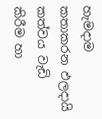හැමදාම කතාකරන ඵලදායි කත්වය වැඩි කිරීම හා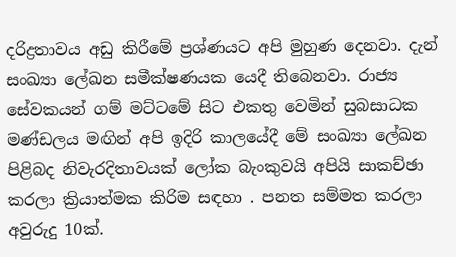දරිද්‍රතාවය අඩු කිරීමේ ප්‍රශ්ණයට අපි මුහුණ දෙනවා. දැන් සංඛ්‍යා ලේඛන සමීක්ෂණයක යෙදී තිබෙනවා. රාජ්‍ය සේවකයන් ගම් මට්ටමේ සිට එකතු වෙමින් සුබසාධක මණ්ඩලය මඟින් අපි ඉදිරි කාලයේදී මේ සංඛ්‍යා ලේඛන පිළිබද නිවැරදිතාවයක් ලෝක බැංකුවයි අපියි සාකච්ඡා කරලා ක්‍රියාත්මක කිරිම සඳහා . පනත සම්මත කරලා අවුරුදු 10ක්.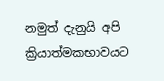නමුත් දැනුයි අපි ක්‍රියාත්මකභාවයට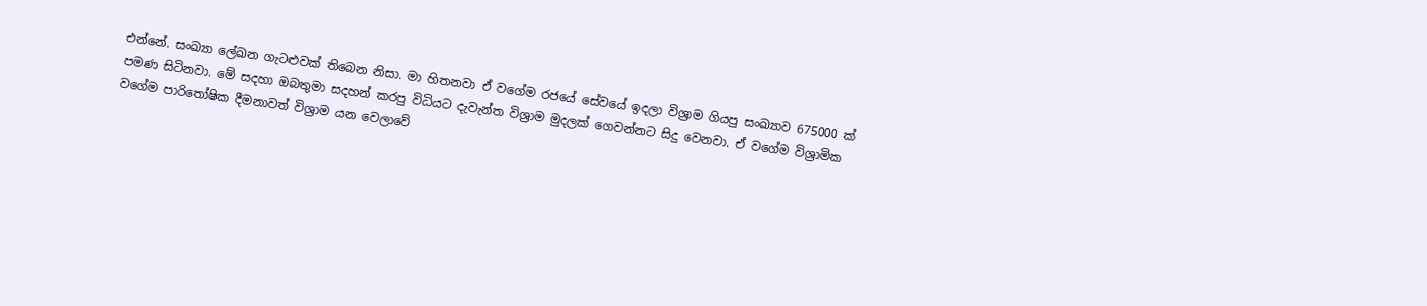එන්නේ. සංඛ්‍යා ලේඛන ගැටළුවක් තිබෙන නිසා. මා හිතනවා ඒ වගේම රජයේ සේවයේ ඉදලා විශ්‍රාම ගියපු සංඛ්‍යාව 675000 ක් පමණ සිටිනවා. මේ සදහා ඔබතුමා සදහන් කරපු විධියට දැවැන්ත විශ්‍රාම මුදලක් ගෙවන්නට සිදු වෙනවා. ඒ වගේම විශ්‍රාමික වගේම පාරිතෝෂික දීමනාවත් විශ්‍රාම යන වෙලාවේ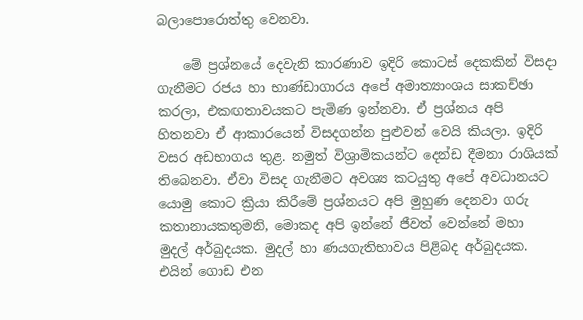බලාපොරොත්තු වෙනවා.

    මේ ප්‍රශ්නයේ දෙවැනි කාරණාව ඉදිරි කොටස් දෙකකින් විසදා ගැනීමට රජය හා භාණ්ඩාගාරය අපේ අමාත්‍යාංශය සාකච්ඡා කරලා, එකඟතාවයකට පැමිණ ඉන්නවා. ඒ ප්‍රශ්නය අපි හිතනවා ඒ ආකාරයෙන් විසදගන්න පුළුවන් වෙයි කියලා. ඉදිරි වසර අඩභාගය තුළ. නමුත් විශ්‍රාමිකයන්ට දෙන්ඩ දීමනා රාශියක් තිබෙනවා. ඒවා විසද ගැනීමට අවශ්‍ය කටයුතු අපේ අවධානයට යොමු කොට ක්‍රියා කිරීමේ ප්‍රශ්නයට අපි මුහුණ දෙනවා ගරු කතානායකතුමනි, මොකද අපි ඉන්නේ ජීවත් වෙන්නේ මහා මුදල් අර්බුදයක. මුදල් හා ණයගැතිභාවය පිළිබද අර්බුදයක. එයින් ගොඩ එන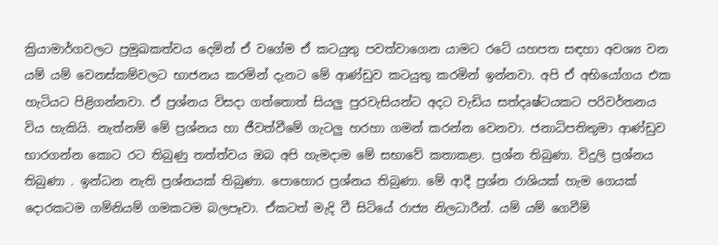ක්‍රියාමාර්ගවලට ප්‍රමුඛකත්වය දෙමින් ඒ වගේම ඒ කටයුතු පවත්වාගෙන යාමට රටේ යහපත සඳහා අවශ්‍ය වන යම් යම් වෙනස්කම්වලට භාජනය කරමින් දැනට මේ ආණ්ඩුව කටයුතු කරමින් ඉන්නවා. අපි ඒ අභියෝගය එක හැටියට පිළිගන්නවා. ඒ ප්‍රශ්නය විසදා ගත්තොත් සියලු පුරවැසියන්ට අදට වැඩිය සත්දෘෂ්ටයකට පරිවර්තනය විය හැකියි. නැත්නම් මේ ප්‍රශ්නය හා ජීවත්වීමේ ගැටලු හරහා ගමන් කරන්න වෙනවා. ජනාධිපතිතුමා ආණ්ඩුව භාරගන්න කොට රට තිබුණු තත්ත්වය ඔබ අපි හැමදාම මේ සභාවේ කතාකළා. ප්‍රශ්න තිබුණා. විදුලි ප්‍රශ්නය තිබුණා . ඉන්ධන නැති ප්‍රශ්නයක් තිබුණා. පොහොර ප්‍රශ්නය තිබුණා. මේ ආදී ප්‍රශ්න රාශියක් හැම ගෙයක් දොරකටම ගම්නියම් ගමකටම බලපෑවා. ඒකටත් මැදි වී සිටියේ රාජ්‍ය නිලධාරීන්. යම් යම් ගෙවීම්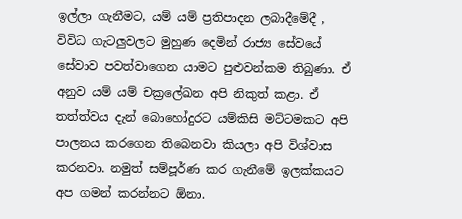ඉල්ලා ගැනීමට, යම් යම් ප්‍රතිපාදන ලබාදීමේදී , විවිධ ගැටලුවලට මුහුණ දෙමින් රාජ්‍ය සේවයේ සේවාව පවත්වාගෙන යාමට පුළුවන්කම තිබුණා. ඒ අනුව යම් යම් චක්‍රලේඛන අපි නිකුත් කළා. ඒ තත්ත්වය දැන් බොහෝදුරට යම්කිසි මට්ටමකට අපි පාලනය කරගෙන තිබෙනවා කියලා අපි විශ්වාස කරනවා. නමුත් සම්පූර්ණ කර ගැනීමේ ඉලක්කයට අප ගමන් කරන්නට ඕනා.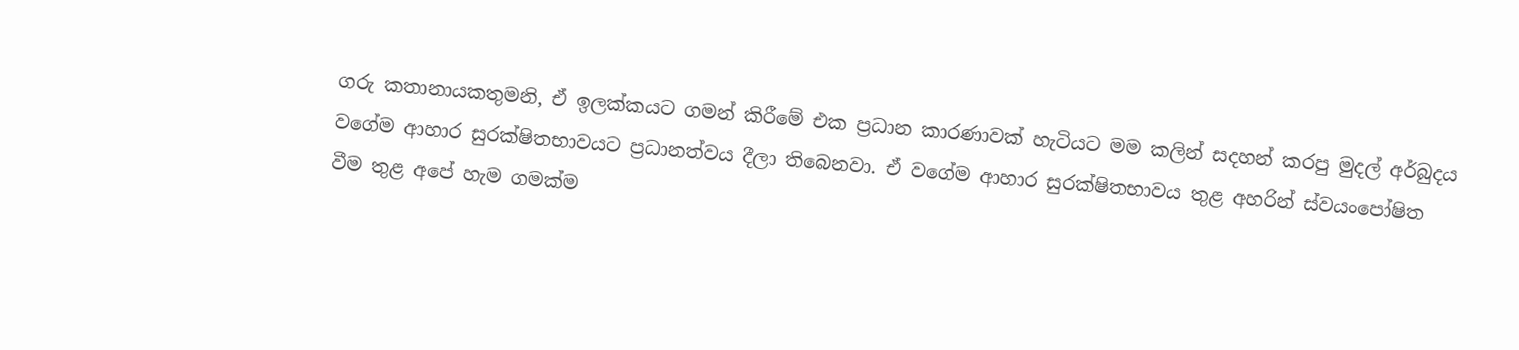ගරු කතානායකතුමනි, ඒ ඉලක්කයට ගමන් කිරීමේ එක ප්‍රධාන කාරණාවක් හැටියට මම කලින් සදහන් කරපු මුදල් අර්බුදය වගේම ආහාර සුරක්ෂිතභාවයට ප්‍රධානත්වය දීලා තිබෙනවා. ඒ වගේම ආහාර සුරක්ෂිතභාවය තුළ අහරින් ස්වයංපෝෂිත වීම තුළ අපේ හැම ගමක්ම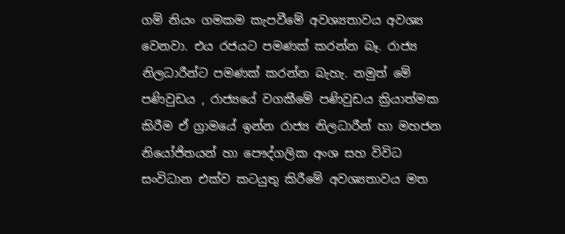ගම් නියං ගමකම කැපවීමේ අවශ්‍යතාවය අවශ්‍ය වෙනවා. එය රජයට පමණක් කරන්න බෑ. රාජ්‍ය නිලධාරීන්ට පමණක් කරන්න බැහැ. නමුත් මේ පණිවුඩය , රාජ්‍යයේ වගකීමේ පණිවුඩය ක්‍රියාත්මක කිරීම ඒ ග්‍රාමයේ ඉන්න රාජ්‍ය නිලධාරීන් හා මහජන නියෝජිතයන් හා පෞද්ගලික අංශ සහ විවිධ සංවිධාන එක්ව කටයුතු කිරීමේ අවශ්‍යතාවය මත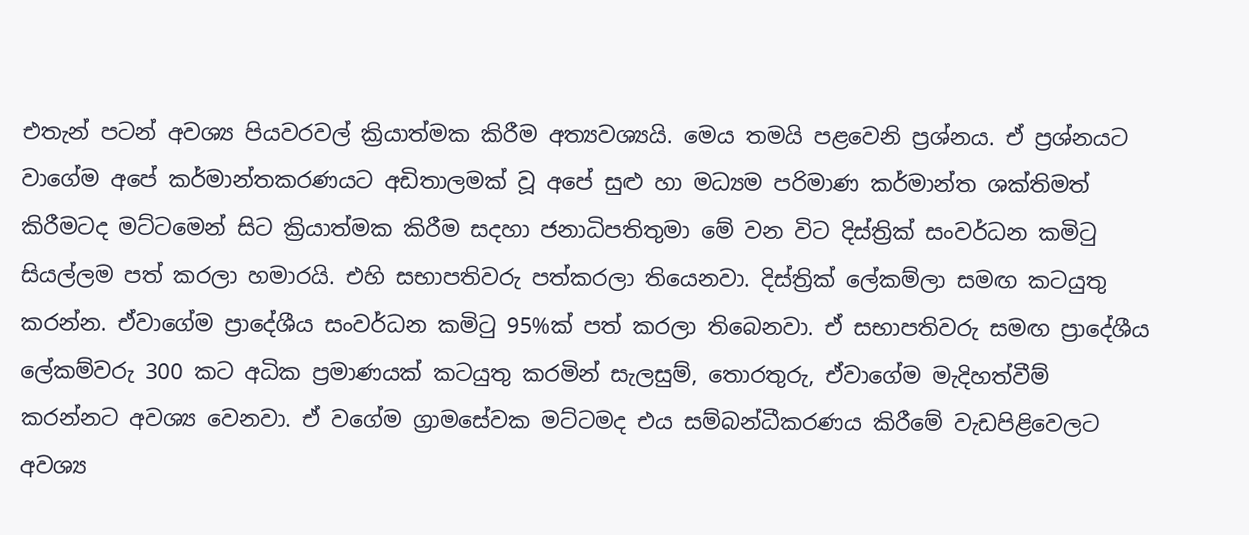එතැන් පටන් අවශ්‍ය පියවරවල් ක්‍රියාත්මක කිරීම අත්‍යවශ්‍යයි. මෙය තමයි පළවෙනි ප්‍රශ්නය. ඒ ප්‍රශ්නයට වාගේම අපේ කර්මාන්තකරණයට අඩිතාලමක් වූ අපේ සුළු හා මධ්‍යම පරිමාණ කර්මාන්ත ශක්තිමත් කිරීමටද මට්ටමෙන් සිට ක්‍රියාත්මක කිරීම සදහා ජනාධිපතිතුමා මේ වන විට දිස්ත්‍රික් සංවර්ධන කමිටු සියල්ලම පත් කරලා හමාරයි. එහි සභාපතිවරු පත්කරලා තියෙනවා. දිස්ත්‍රික් ලේකම්ලා සමඟ කටයුතු කරන්න. ඒවාගේම ප්‍රාදේශීය සංවර්ධන කමිටු 95%ක් පත් කරලා තිබෙනවා. ඒ සභාපතිවරු සමඟ ප්‍රාදේශීය ලේකම්වරු 300 කට අධික ප්‍රමාණයක් කටයුතු කරමින් සැලසුම්, තොරතුරු, ඒවාගේම මැදිහත්වීම් කරන්නට අවශ්‍ය වෙනවා. ඒ වගේම ග්‍රාමසේවක මට්ටමද එය සම්බන්ධීකරණය කිරීමේ වැඩපිළිවෙලට අවශ්‍ය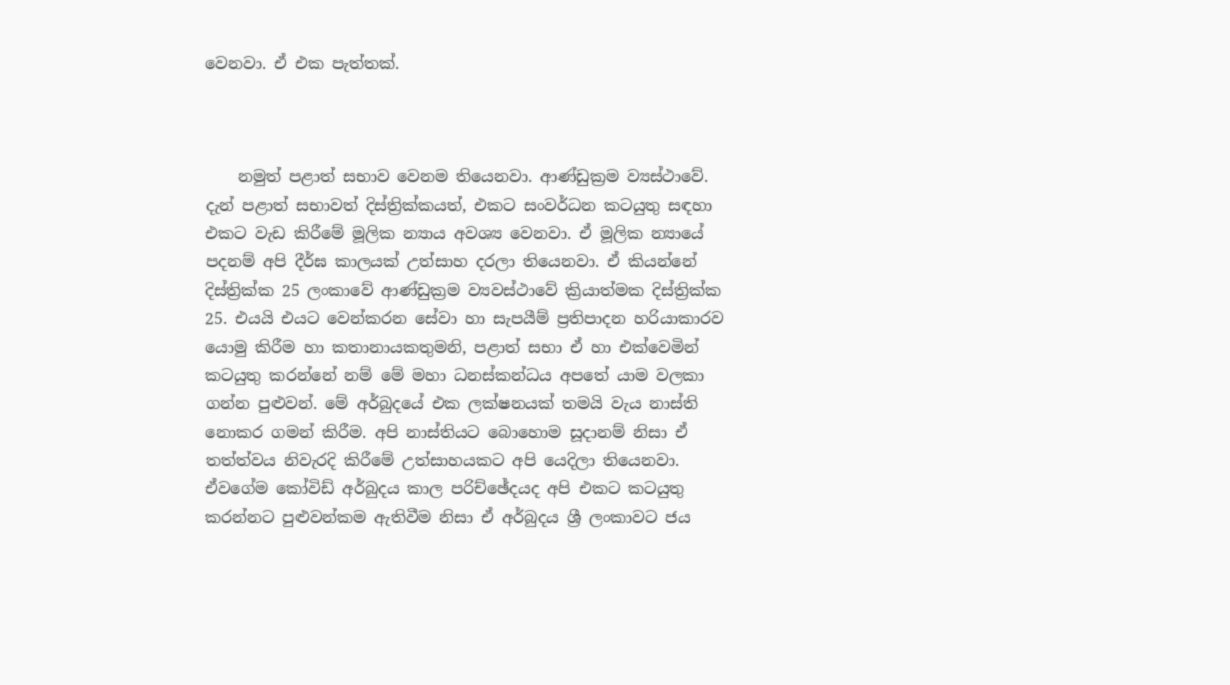වෙනවා. ඒ එක පැත්තක්.



    නමුත් පළාත් සභාව වෙනම තියෙනවා. ආණ්ඩුක්‍රම ව්‍යස්ථාවේ. දැන් පළාත් සභාවත් දිස්ත්‍රික්කයත්, එකට සංවර්ධන කටයුතු සඳහා එකට වැඩ කිරීමේ මූලික න්‍යාය අවශ්‍ය වෙනවා. ඒ මූලික න්‍යායේ පදනම් අපි දීර්ඝ කාලයක් උත්සාහ දරලා තියෙනවා. ඒ කියන්නේ දිස්ත්‍රික්ක 25 ලංකාවේ ආණ්ඩුක්‍රම ව්‍යවස්ථාවේ ක්‍රියාත්මක දිස්ත්‍රික්ක 25. එයයි එයට වෙන්කරන සේවා හා සැපයීම් ප්‍රතිපාදන හරියාකාරව යොමු කිරීම හා කතානායකතුමනි, පළාත් සභා ඒ හා එක්වෙමින් කටයුතු කරන්නේ නම් මේ මහා ධනස්කන්ධය අපතේ යාම වලකා ගන්න පුළුවන්. මේ අර්බුදයේ එක ලක්ෂනයක් තමයි වැය නාස්ති නොකර ගමන් කිරීම. අපි නාස්තියට බොහොම සූදානම් නිසා ඒ තත්ත්වය නිවැරදි කිරීමේ උත්සාහයකට අපි යෙදිලා තියෙනවා. ඒවගේම කෝවිඩ් අර්බුදය කාල පරිච්ඡේදයද අපි එකට කටයුතු කරන්නට පුළුවන්කම ඇතිවීම නිසා ඒ අර්බුදය ශ්‍රී ලංකාවට ජය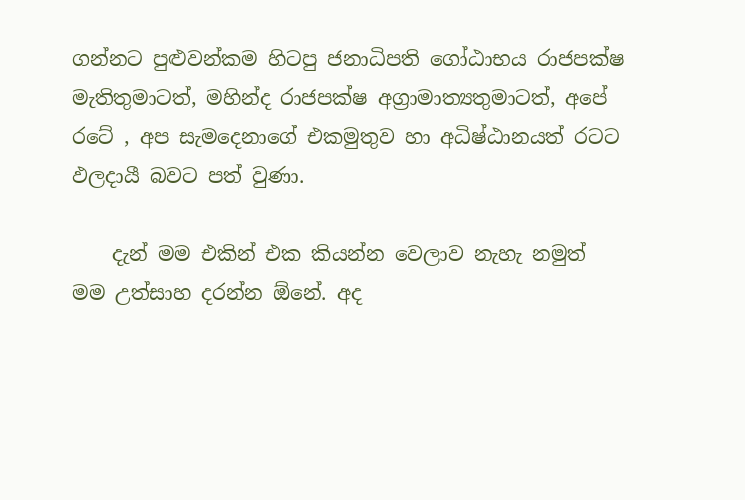ගන්නට පුළුවන්කම හිටපු ජනාධිපති ගෝඨාභය රාජපක්ෂ මැතිතුමාටත්, මහින්ද රාජපක්ෂ අග්‍රාමාත්‍යතුමාටත්, අපේ රටේ , අප සැමදෙනාගේ එකමුතුව හා අධිෂ්ඨානයත් රටට ඵලදායී බවට පත් වුණා.

    දැන් මම එකින් එක කියන්න වෙලාව නැහැ නමුත් මම උත්සාහ දරන්න ඕනේ. අද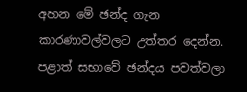අහන මේ ඡන්ද ගැන කාරණාවල්වලට උත්තර දෙන්න. පළාත් සභාවේ ඡන්දය පවත්වලා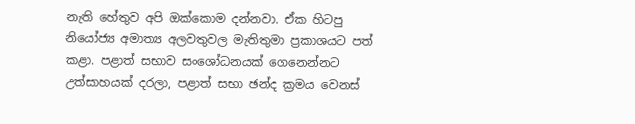නැති හේතුව අපි ඔක්කොම දන්නවා. ඒක හිටපු නියෝජ්‍ය අමාත්‍ය අලවතුවල මැතිතුමා ප්‍රකාශයට පත් කළා. පළාත් සභාව සංශෝධනයක් ගෙනෙන්නට උත්සාහයක් දරලා, පළාත් සභා ඡන්ද ක්‍රමය වෙනස්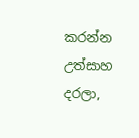කරන්න උත්සාහ දරලා,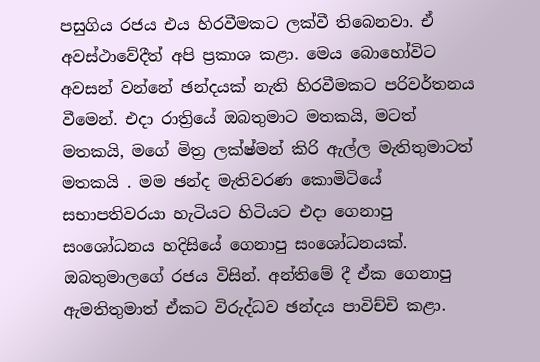පසුගිය රජය එය හිරවීමකට ලක්වී තිබෙනවා. ඒ අවස්ථාවේදීත් අපි ප්‍රකාශ කළා. මෙය බොහෝවිට අවසන් වන්නේ ඡන්දයක් නැති හිරවීමකට පරිවර්තනය වීමෙන්. එදා රාත්‍රියේ ඔබතුමාට මතකයි, මටත් මතකයි, මගේ මිත්‍ර ලක්ෂ්මන් කිරි ඇල්ල මැතිතුමාටත් මතකයි . මම ඡන්ද මැතිවරණ කොමිටියේ සභාපතිවරයා හැටියට හිටියට එදා ගෙනාපු සංශෝධනය හදිසියේ ගෙනාපු සංශෝධනයක්. ඔබතුමාලගේ රජය විසින්. අන්තිමේ දී ඒක ගෙනාපු ඇමතිතුමාත් ඒකට විරුද්ධව ඡන්දය පාවිච්චි කළා.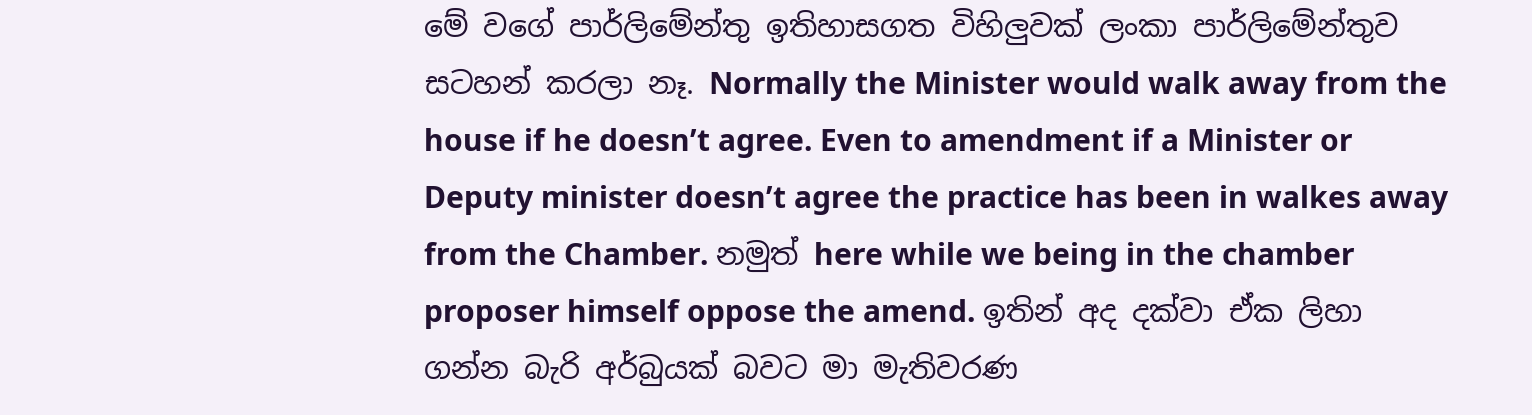මේ වගේ පාර්ලිමේන්තු ඉතිහාසගත විහිලුවක් ලංකා පාර්ලිමේන්තුව සටහන් කරලා නෑ. Normally the Minister would walk away from the house if he doesn’t agree. Even to amendment if a Minister or Deputy minister doesn’t agree the practice has been in walkes away from the Chamber. නමුත් here while we being in the chamber proposer himself oppose the amend. ඉතින් අද දක්වා ඒක ලිහා ගන්න බැරි අර්බුයක් බවට මා මැතිවරණ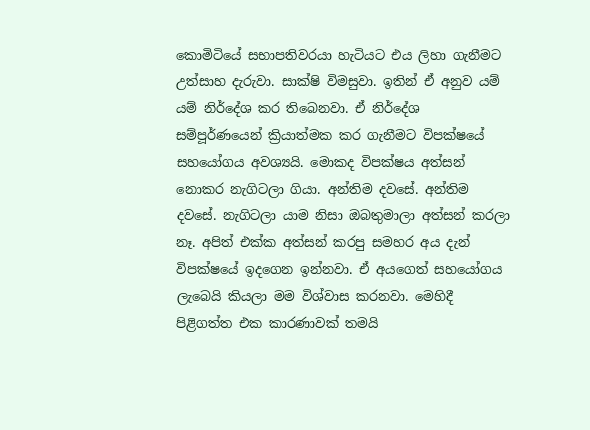කොමිටියේ සභාපතිවරයා හැටියට එය ලිහා ගැනීමට උත්සාහ දැරුවා. සාක්ෂි විමසුවා. ඉතින් ඒ අනුව යම් යම් නිර්දේශ කර තිබෙනවා. ඒ නිර්දේශ සම්පූර්ණයෙන් ක්‍රියාත්මක කර ගැනීමට විපක්ෂයේ සහයෝගය අවශ්‍යයි. මොකද විපක්ෂය අත්සන් නොකර නැගිටලා ගියා. අන්තිම දවසේ. අන්තිම දවසේ. නැගිටලා යාම නිසා ඔබතුමාලා අත්සන් කරලා නෑ. අපිත් එක්ක අත්සන් කරපු සමහර අය දැන් විපක්ෂයේ ඉදගෙන ඉන්නවා. ඒ අයගෙත් සහයෝගය ලැබෙයි කියලා මම විශ්වාස කරනවා. මෙහිදී පිළිගත්ත එක කාරණාවක් තමයි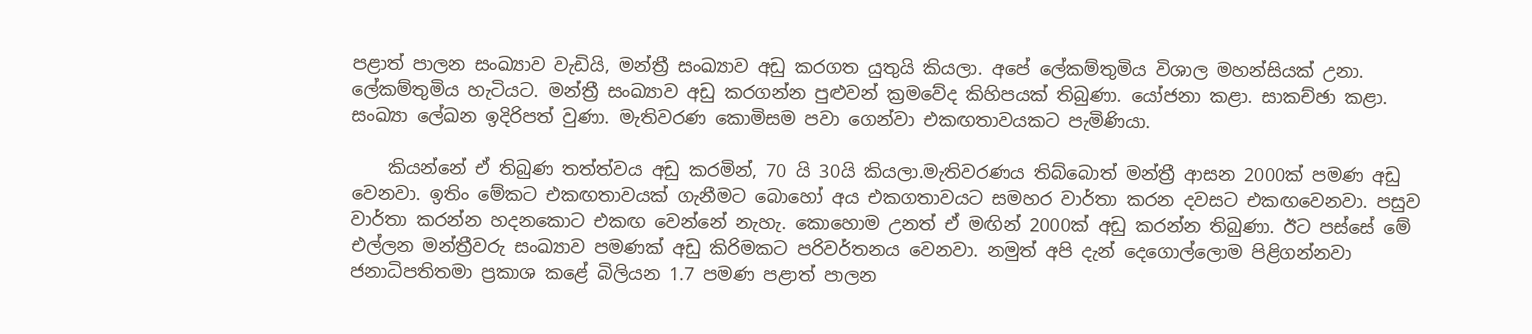පළාත් පාලන සංඛ්‍යාව වැඩියි, මන්ත්‍රී සංඛ්‍යාව අඩු කරගත යුතුයි කියලා. අපේ ලේකම්තුමිය විශාල මහන්සියක් උනා. ලේකම්තුමිය හැටියට. මන්ත්‍රී සංඛ්‍යාව අඩු කරගන්න පුළුවන් ක්‍රමවේද කිහිපයක් තිබුණා. යෝජනා කළා. සාකච්ඡා කළා. සංඛ්‍යා ලේඛන ඉදිරිපත් වුණා. මැතිවරණ කොමිසම පවා ගෙන්වා එකඟතාවයකට පැමිණියා.

    කියන්නේ ඒ තිබුණ තත්ත්වය අඩු කරමින්, 70 යි 30යි කියලා.මැතිවරණය තිබ්බොත් මන්ත්‍රී ආසන 2000ක් පමණ අඩු වෙනවා. ඉතිං මේකට එකඟතාවයක් ගැනීමට බොහෝ අය එකගතාවයට සමහර වාර්තා කරන දවසට එකඟවෙනවා. පසුව වාර්තා කරන්න හදනකොට එකඟ වෙන්නේ නැහැ. කොහොම උනත් ඒ මඟින් 2000ක් අඩු කරන්න තිබුණා. ඊට පස්සේ මේ එල්ලන මන්ත්‍රීවරු සංඛ්‍යාව පමණක් අඩු කිරිමකට පරිවර්තනය වෙනවා. නමුත් අපි දැන් දෙගොල්ලොම පිළිගන්නවා ජනාධිපතිතමා ප්‍රකාශ කළේ බිලියන 1.7 පමණ පළාත් පාලන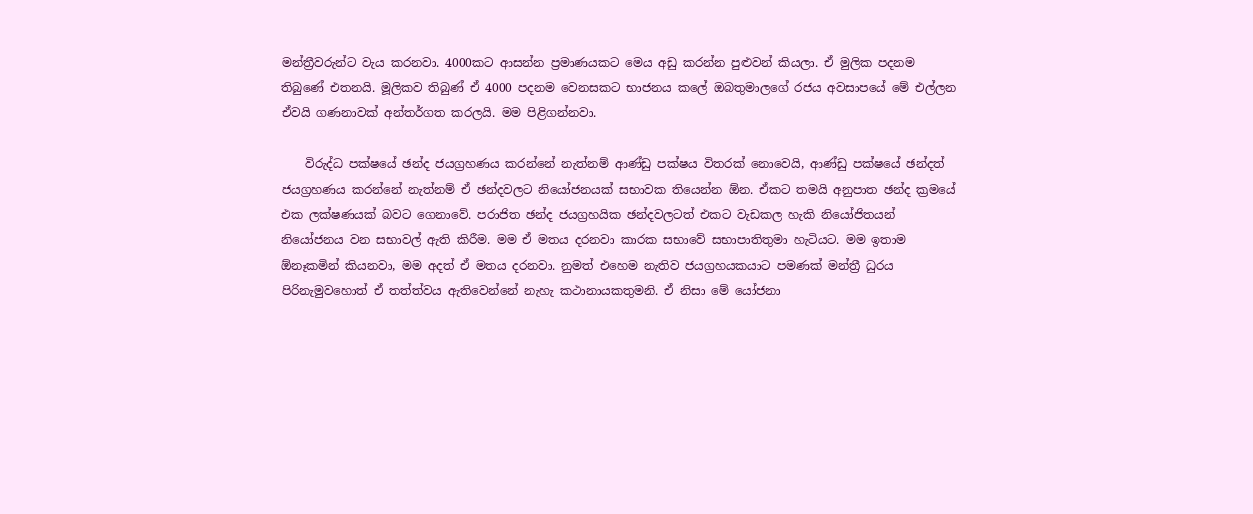මන්ත්‍රීවරුන්ට වැය කරනවා. 4000කට ආසන්න ප්‍රමාණයකට මෙය අඩු කරන්න පුළුවන් කියලා. ඒ මුලික පදනම තිබුණේ එතනයි. මූලිකව තිබුණ් ඒ 4000 පදනම වෙනසකට භාජනය කලේ ඔබතුමාලගේ රජය අවසාපයේ මේ එල්ලන ඒවයි ගණනාවක් අන්තර්ගත කරලයි. මම පිළිගන්නවා.

    විරුද්ධ පක්ෂයේ ඡන්ද ජයග්‍රහණය කරන්නේ නැත්නම් ආණ්ඩු පක්ෂය විතරක් නොවෙයි, ආණ්ඩු පක්ෂයේ ඡන්දත් ජයග්‍රහණය කරන්නේ නැත්නම් ඒ ඡන්දවලට නියෝජනයක් සභාවක තියෙන්න ඕන. ඒකට තමයි අනුපාත ඡන්ද ක්‍රමයේ එක ලක්ෂණයක් බවට ගෙනාවේ. පරාජිත ඡන්ද ජයග්‍රහයික ඡන්දවලටත් එකට වැඩකල හැකි නියෝජිතයන් නියෝජනය වන සභාවල් ඇති කිරීම. මම ඒ මතය දරනවා කාරක සභාවේ සභාපාතිතුමා හැටියට. මම ඉතාම ඕනෑකමින් කියනවා, මම අදත් ඒ මතය දරනවා. නුමත් එහෙම නැතිව ජයග්‍රහයකයාට පමණක් මන්ත්‍රී ධුරය පිරිනැමුවහොත් ඒ තත්ත්වය ඇතිවෙන්නේ නැහැ කථානායකතුමනි. ඒ නිසා මේ යෝජනා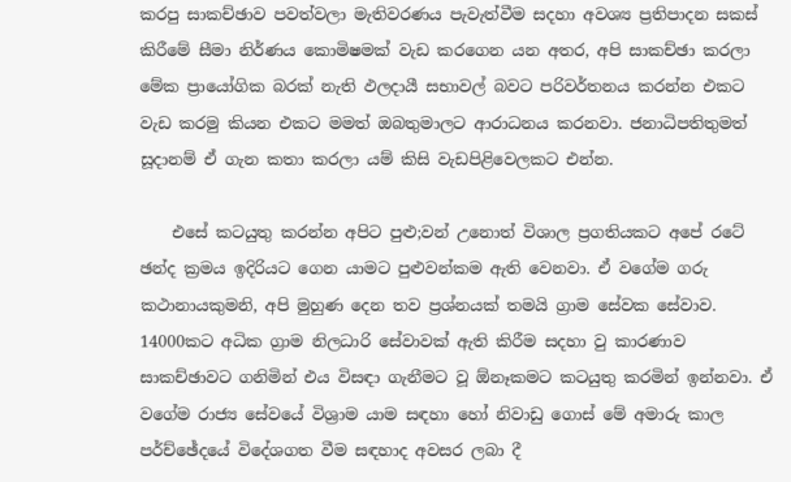කරපු සාකච්ඡාව පවත්වලා මැතිවරණය පැවැත්වීම සදහා අවශ්‍ය ප්‍රතිපාදන සකස් කිරීමේ සීමා නිර්ණය කොමිෂමක් වැඩ කරගෙන යන අතර, අපි සාකච්ඡා කරලා මේක ප්‍රායෝගික බරක් නැති ඵලදායී සභාවල් බවට පරිවර්තනය කරන්න එකට වැඩ කරමු කියන එකට මමත් ඔබතුමාලට ආරාධනය කරනවා. ජනාධිපතිතුමත් සූදානම් ඒ ගැන කතා කරලා යම් කිසි වැඩපිළිවෙලකට එන්න.

    එසේ කටයුතු කරන්න අපිට පුළු;වන් උනොත් විශාල ප්‍රගතියකට අපේ රටේ ඡන්ද ක්‍රමය ඉදිරියට ගෙන යාමට පුළුවන්කම ඇති වෙනවා. ඒ වගේම ගරු කථානායකුමනි, අපි මුහුණ දෙන තව ප්‍රශ්නයක් තමයි ග්‍රාම සේවක සේවාව. 14000කට අධික ග්‍රාම නිලධාරි සේවාවක් ඇති කිරීම සදහා වු කාරණාව සාකච්ඡාවට ගනිමින් එය විසඳා ගැනීමට වූ ඕනෑකමට කටයුතු කරමින් ඉන්නවා. ඒ වගේම රාජ්‍ය සේවයේ විශ්‍රාම යාම සඳහා හෝ නිවාඩු ගොස් මේ අමාරු කාල පර්ච්ඡේදයේ විදේශගත වීම සඳහාද අවසර ලබා දී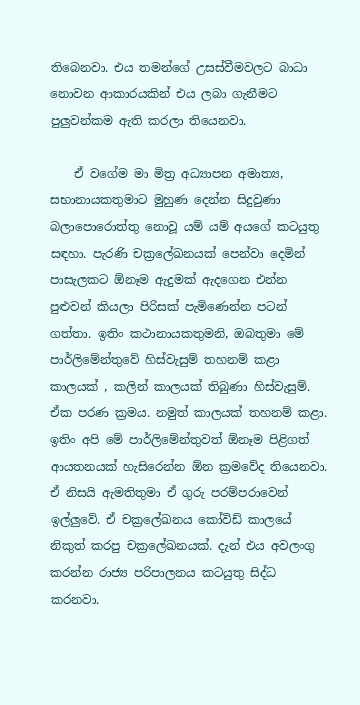තිබෙනවා. එය තමන්ගේ උසස්වීමවලට බාධා නොවන ආකාරයකින් එය ලබා ගැනීමට පුලුවන්කම ඇති කරලා තියෙනවා.

    ඒ වගේම මා මිත්‍ර අධ්‍යාපන අමාත්‍ය, සභානායකතුමාට මුහුණ දෙන්න සිදුවුණා බලාපොරොත්තු නොවූ යම් යම් අයගේ කටයුතු සඳහා. පැරණි චක්‍රලේඛනයක් පෙන්වා දෙමින් පාසැලකට ඕනෑම ඇදුමක් ඇදගෙන එන්න පුළුවන් කියලා පිරිසක් පැමිණෙන්න පටන් ගත්තා. ඉතිං කථානායකතුමනි, ඔබතුමා මේ පාර්ලිමේන්තුවේ හිස්වැසුම් තහනම් කළා කාලයක් , කලින් කාලයක් තිබුණා හිස්වැසුම්. ඒක පරණ ක්‍රමය. නමුත් කාලයක් තහනම් කළා. ඉතිං අපි මේ පාර්ලිමේන්තුවත් ඕනෑම පිළිගත් ආයතනයක් හැසිරෙන්න ඕන ක්‍රමවේද තියෙනවා. ඒ නිසයි ඇමතිතුමා ඒ ගුරු පරම්පරාවෙන් ඉල්ලුවේ. ඒ චක්‍රලේඛනය කෝවිඩ් කාලයේ නිකුත් කරපු චක්‍රලේඛනයක්. දැන් එය අවලංගු කරන්න රාජ්‍ය පරිපාලනය කටයුතු සිද්ධ කරනවා.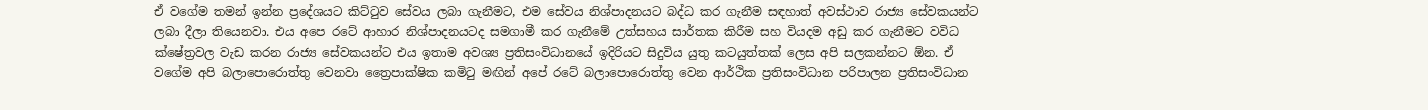ඒ වගේම තමන් ඉන්න ප්‍රදේශයට කිට්ටුව සේවය ලබා ගැනීමට, එම සේවය නිශ්පාදනයට බද්ධ කර ගැනීම සඳහාත් අවස්ථාව රාජ්‍ය සේවකයන්ට ලබා දීලා තියෙනවා. එය අපෙ රටේ ආහාර නිශ්පාදනයටද සමගාමී කර ගැනීමේ උත්සහය සාර්තක කිරීම සහ වියදම අඩු කර ගැනීමට වවිධ ක්ෂේත්‍රවල වැඩ කරන රාජ්‍ය සේවකයන්ට එය ඉතාම අවශ්‍ය ප්‍රතිසංවිධානයේ ඉදිරියට සිදුවිය යුතු කටයුත්තක් ලෙස අපි සලකන්නට ඕන. ඒ වගේම අපි බලාපොරොත්තු වෙනවා ත්‍රෛපාක්ෂික කමිටු මඟින් අපේ රටේ බලාපොරොත්තු වෙන ආර්ථික ප්‍රතිසංවිධාන පරිපාලන ප්‍රතිසංවිධාන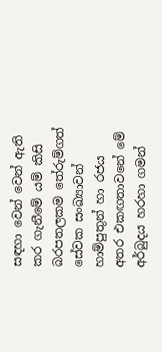සඳහා වෙන් වෙන් ඇති කර ගැනීමේ යම් කිසි බරපතලකම තේරුම්ගත් සේවක සංඛ්‍යාවන් හාම්පුතුන් හා රජය අතර එකඟතාවනේ මේ අර්බුදය හරහා ගමන්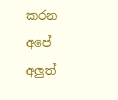කරන අපේ අලුත්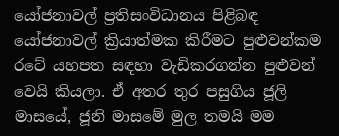යෝජනාවල් ප්‍රතිසංවිධානය පිළිබඳ යෝජනාවල් ක්‍රියාත්මක කිරීමට පුළුවන්කම රටේ යහපත සඳහා වැඩිකරගන්න පුළුවන් වෙයි කියලා. ඒ අතර තුර පසුගිය ජූලි මාසයේ, ජූනි මාසමේ මුල තමයි මම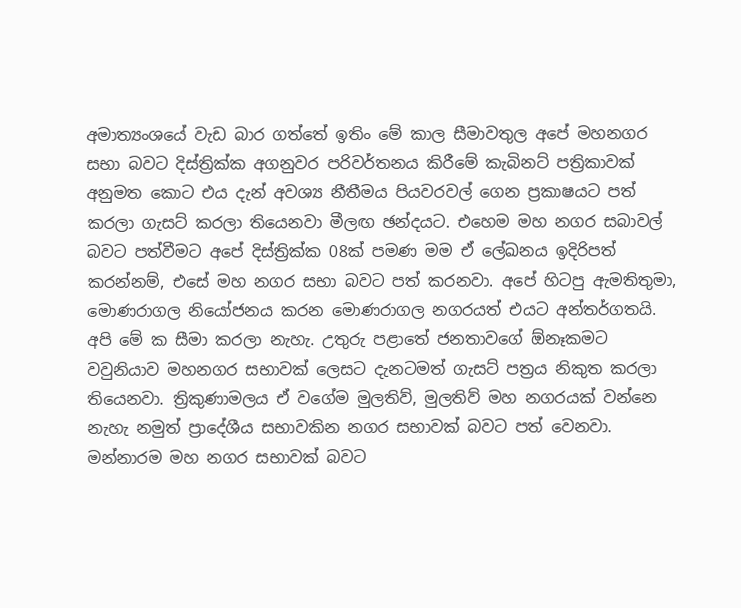අමාත්‍යංශයේ වැඩ බාර ගත්තේ ඉතිං මේ කාල සීමාවතුල අපේ මහනගර සභා බවට දිස්ත්‍රික්ක අගනුවර පරිවර්තනය කිරීමේ කැබිනට් පත්‍රිකාවක් අනුමත කොට එය දැන් අවශ්‍ය නීතීමය පියවරවල් ගෙන ප්‍රකාෂයට පත් කරලා ගැසට් කරලා තියෙනවා මීලඟ ඡන්දයට. එහෙම මහ නගර සබාවල් බවට පත්වීමට අපේ දිස්ත්‍රික්ක 08ක් පමණ මම ඒ ලේඛනය ඉදිරිපත් කරන්නම්, එසේ මහ නගර සභා බවට පත් කරනවා. අපේ හිටපු ඇමතිතුමා, මොණරාගල නියෝජනය කරන මොණරාගල නගරයත් එයට අන්තර්ගතයි. අපි මේ ක සීමා කරලා නැහැ. උතුරු පළාතේ ජනතාවගේ ඕනෑකමට වවුනියාව මහනගර සභාවක් ලෙසට දැනටමත් ගැසට් පත්‍රය නිකුත කරලා තියෙනවා. ත්‍රිකුණාමලය ඒ වගේම මුලතිව්, මුලතිව් මහ නගරයක් වන්නෙ නැහැ නමුත් ප්‍රාදේශීය සභාවකින නගර සභාවක් බවට පත් වෙනවා. මන්නාරම මහ නගර සභාවක් බවට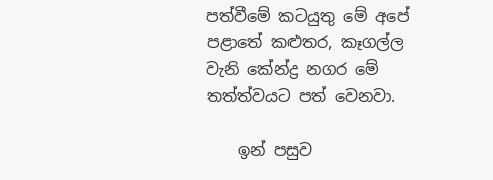පත්වීමේ කටයුතු මේ අපේ පළාතේ කළුතර, කෑගල්ල වැනි කේන්ද්‍ර නගර මේ තත්ත්වයට පත් වෙනවා.

    ඉන් පසුව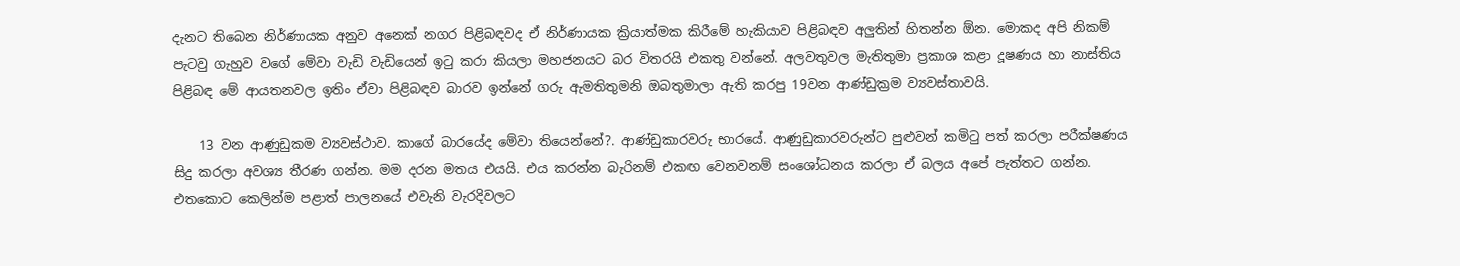දැනට තිබෙන නිර්ණායක අනුව අනෙක් නගර පිළිබඳවද ඒ නිර්ණායක ක්‍රියාත්මක කිරීමේ හැකියාව පිළිබඳව අලුතින් හිතන්න ඕන. මොකද අපි නිකම් පැටවු ගැහුව වගේ මේවා වැඩි වැඩියෙන් ඉටු කරා කියලා මහජනයට බර විතරයි එකතු වන්නේ. අලවතුවල මැතිතුමා ප්‍රකාශ කළා දූෂණය හා නාස්තිය පිළිබඳ මේ ආයතනවල ඉතිං ඒවා පිළිබඳව බාරව ඉන්නේ ගරු ඇමතිතුමනි ඔබතුමාලා ඇති කරපු 19වන ආණ්ඩුක්‍රම ව්‍යවස්තාවයි.

    13 වන ආණුඩුකම ව්‍යවස්ථාව. කාගේ බාරයේද මේවා තියෙන්නේ?. ආණ්ඩුකාරවරු භාරයේ. ආණුඩුකාරවරුන්ට පුළුවන් කමිටු පත් කරලා පරීක්ෂණය සිදු කරලා අවශ්‍ය තීරණ ගන්න. මම දරන මතය එයයි. එය කරන්න බැරිනම් එකඟ වෙනවනම් සංශෝධනය කරලා ඒ බලය අපේ පැත්තට ගන්න. එතකොට කෙලින්ම පළාත් පාලනයේ එවැනි වැරදිවලට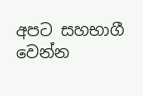අපට සහභාගී වෙන්න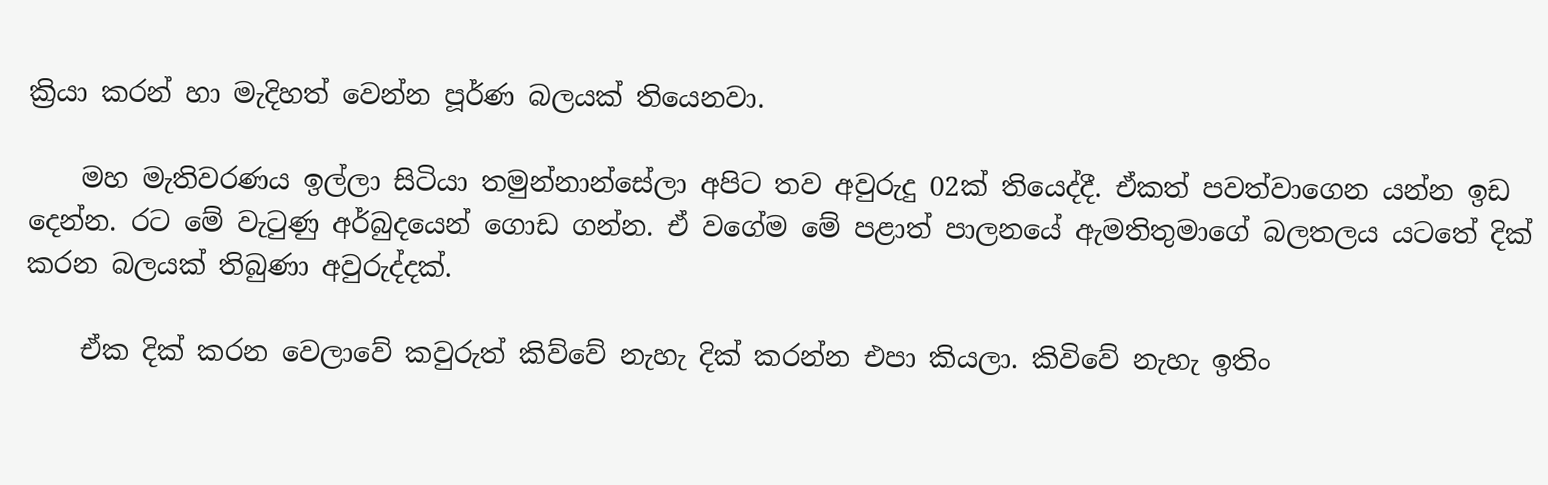ක්‍රියා කරන් හා මැදිහත් වෙන්න පූර්ණ බලයක් තියෙනවා.

    මහ මැතිවරණය ඉල්ලා සිටියා තමුන්නාන්සේලා අපිට තව අවුරුදු 02ක් තියෙද්දී. ඒකත් පවත්වාගෙන යන්න ඉඩ දෙන්න. රට මේ වැටුණු අර්බුදයෙන් ගොඩ ගන්න. ඒ වගේම මේ පළාත් පාලනයේ ඇමතිතුමාගේ බලතලය යටතේ දික් කරන බලයක් තිබුණා අවුරුද්දක්.

    ඒක දික් කරන වෙලාවේ කවුරුත් කිව්වේ නැහැ දික් කරන්න එපා කියලා. කිවිවේ නැහැ ඉතිං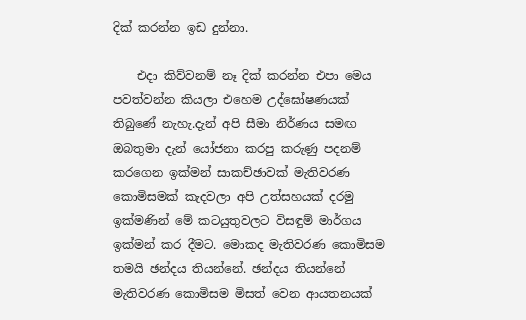දික් කරන්න ඉඩ දුන්නා.

    එදා කිව්වනම් නෑ දික් කරන්න එපා මෙය පවත්වන්න කියලා එහෙම උද්ඝෝෂණයක් තිබුණේ නැහැ.දැන් අපි සීමා නිර්ණය සමඟ ඔබතුමා දැන් යෝජනා කරපු කරුණු පදනම් කරගෙන ඉක්මන් සාකච්ඡාවක් මැතිවරණ කොමිසමක් කැදවලා අපි උත්සහයක් දරමු ඉක්මණින් මේ කටයුතුවලට විසඳුම් මාර්ගය ඉක්මන් කර දීමට. මොකද මැතිවරණ කොමිසම තමයි ඡන්දය තියන්නේ. ඡන්දය තියන්නේ මැතිවරණ කොමිසම මිසත් වෙන ආයතනයක්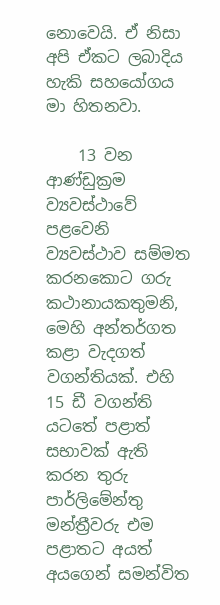නොවෙයි. ඒ නිසා අපි ඒකට ලබාදිය හැකි සහයෝගය මා හිතනවා.

    13 වන ආණ්ඩුක්‍රම ව්‍යවස්ථාවේ පළවෙනි ව්‍යවස්ථාව සම්මත කරනකොට ගරු කථානායකතුමනි, මෙහි අන්තර්ගත කළා වැදගත් වගන්තියක්. එහි 15 ඩී වගන්ති යටතේ පළාත් සභාවක් ඇති කරන තුරු පාර්ලිමේන්තු මන්ත්‍රීවරු එම පළාතට අයත් අයගෙන් සමන්විත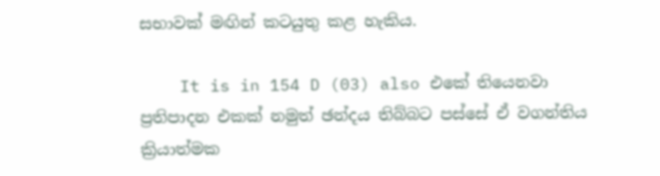සභාවක් මඟින් කටයුතු කළ හැකිය.

    It is in 154 D (03) also එකේ තියෙනවා ප්‍රතිපාදන එකක් නමුත් ඡන්දය තිබ්බට පස්සේ ඒ වගන්තිය ක්‍රියාත්මක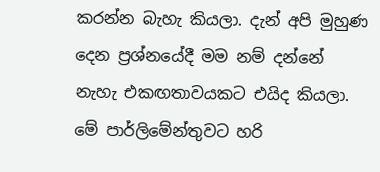කරන්න බැහැ කියලා. දැන් අපි මුහුණ දෙන ප්‍රශ්නයේදී මම නම් දන්නේ නැහැ එකඟතාවයකට එයිද කියලා. මේ පාර්ලිමේන්තුවට හරි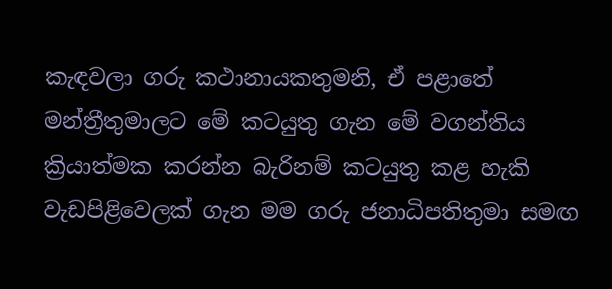කැඳවලා ගරු කථානායකතුමනි, ඒ පළාතේ මන්ත්‍රීතුමාලට මේ කටයුතු ගැන මේ වගන්තිය ක්‍රියාත්මක කරන්න බැරිනම් කටයුතු කළ හැකි වැඩපිළිවෙලක් ගැන මම ගරු ජනාධිපතිතුමා සමඟ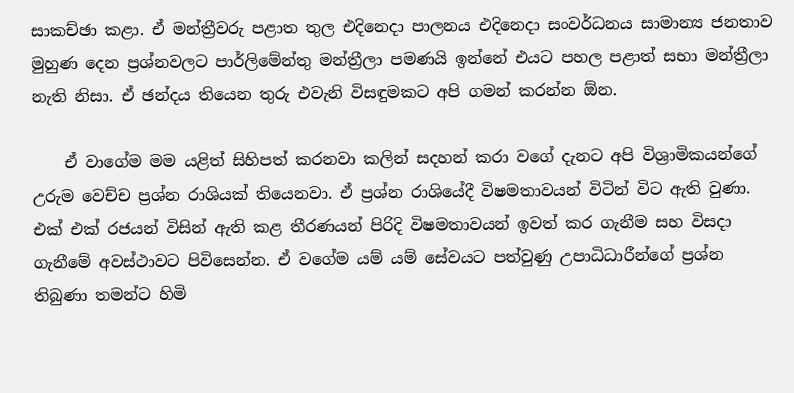සාකච්ඡා කළා. ඒ මන්ත්‍රීවරු පළාත තුල එදිනෙදා පාලනය එදිනෙදා සංවර්ධනය සාමාන්‍ය ජනතාව මුහුණ දෙන ප්‍රශ්නවලට පාර්ලිමේන්තු මන්ත්‍රීලා පමණයි ඉන්නේ එයට පහල පළාත් සභා මන්ත්‍රීලා නැති නිසා. ඒ ඡන්දය තියෙන තුරු එවැනි විසඳුමකට අපි ගමන් කරන්න ඕන.

    ඒ වාගේම මම යළිත් සිහිපත් කරනවා කලින් සදහන් කරා වගේ දැනට අපි විශ්‍රාමිකයන්ගේ උරුම වෙච්ච ප්‍රශ්න රාශියක් තියෙනවා. ඒ ප්‍රශ්න රාශියේදී විෂමතාවයන් විටින් විට ඇති වුණා. එක් එක් රජයන් විසින් ඇති කළ තීරණයන් පිරිදි විෂමතාවයන් ඉවත් කර ගැනීම සහ විසදා ගැනීමේ අවස්ථාවට පිවිසෙන්න. ඒ වගේම යම් යම් සේවයට පත්වුණු උපාධිධාරීන්ගේ ප්‍රශ්න තිබුණා තමන්ට හිමි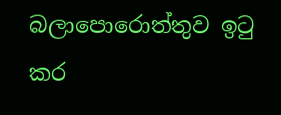බලාපොරොත්තුව ඉටු කර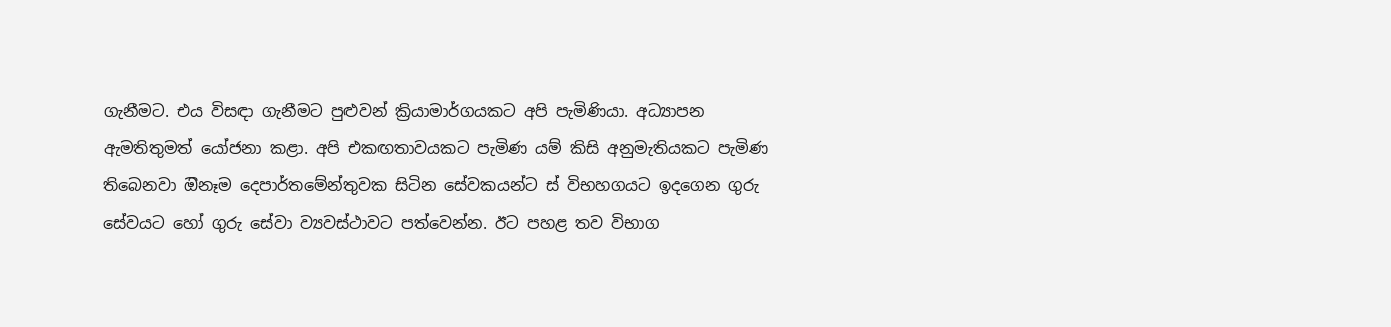ගැනීමට. එය විසඳා ගැනීමට පුළුවන් ක්‍රියාමාර්ගයකට අපි පැමිණියා. අධ්‍යාපන ඇමතිතුමත් යෝජනා කළා. අපි එකඟතාවයකට පැමිණ යම් කිසි අනුමැතියකට පැමිණ තිබෙනවා ඔිනෑම දෙපාර්තමේන්තුවක සිටින සේවකයන්ට ස් විභහගයට ඉදගෙන ගුරු සේවයට හෝ ගුරු සේවා ව්‍යවස්ථාවට පත්වෙන්න. ඊට පහළ තව විභාග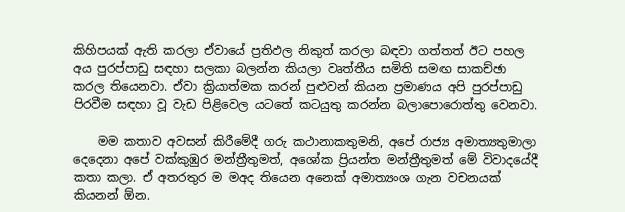කිහිපයක් ඇති කරලා ඒවායේ ප්‍රතිඵල නිකුත් කරලා බඳවා ගත්තත් ඊට පහල අය පුරප්පාඩු සඳහා සලකා බලන්න කියලා වෘත්තීය සමිති සමඟ සාකච්ඡා කරල තියෙනවා. ඒවා ක්‍රියාත්මක කරන් පුළුවන් කියන ප්‍රමාණය අපි පුරප්පාඩු පිරවීම සඳහා වූ වැඩ පිළිවෙල යටතේ කටයුතු කරන්න බලාපොරොත්තු වෙනවා.

    මම කතාව අවසන් කිරීමේදී ගරු කථානාකතුමනි, අපේ රාජ්‍ය අමාත්‍යතුමාලා දෙදෙනා අපේ වක්කුඹුර මන්ත්‍රීතුමත්, අශෝක ප්‍රියන්ත මන්ත්‍රීතුමත් මේ විවාදයේදී කතා කලා. ඒ අතරතුර ම මඅද තියෙන අනෙක් අමාත්‍යංශ ගැන වචනයක් කියනන් ඕන.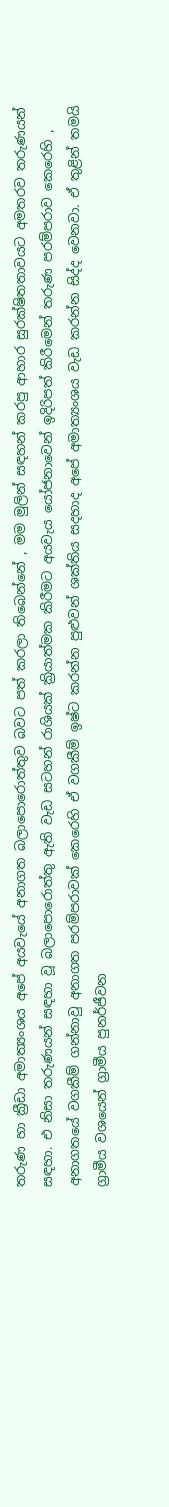තරුණ හා ක්‍රීඩා අමාත්‍යංශය අපේ අයවැයේ අනාගත බලාපොරොත්තුව බවට පත් කරලා තිබෙන්නේ , මම මුලින් සඳහන් කරපු ආහාර සුරක්ෂිතතාවයට අමතරව තරුණයන් සඳහා. එ නිසා තරුණයන් සඳහා වූ බලාපොරොත්තු ඇති වැඩ සටහන් රාශියක් ක්‍රියාත්මක කිරීමට අයවැය යෝජනාවෙන් ඉදිරිපත් කිරීමෙන් තරුණ පරම්පරාව කෙරෙහි , අනාගතයේ වගකීම් ගන්නාවු අනාගත පරම්පරාවක් කෙරෙහි ඒ වගකීම් ඉෂ්ට කරන්න පුළුවන් ශක්තිය සදහාද අපේ අමාත්‍යංශය වැඩ කරන්න සිද්ද වෙනවා. ඒ තුළින් තමයි ග්‍රාමීය වශයෙන් ග්‍රාමීය පුනර්ජීවන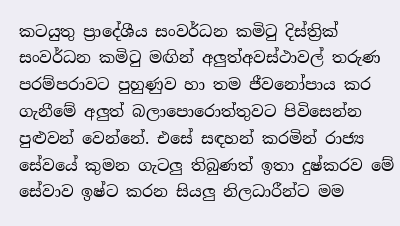කටයුතු ප්‍රාදේශීය සංවර්ධන කමිටු දිස්ත්‍රික් සංවර්ධන කමිටු මඟින් අලුත්අවස්ථාවල් තරුණ පරම්පරාවට පුහුණුව හා තම ජීවනෝපාය කර ගැනීමේ අලුත් බලාපොරොත්තුවට පිවිසෙන්න පුළුවන් වෙන්නේ. එසේ සඳහන් කරමින් රාජ්‍ය සේවයේ කුමන ගැටලු තිබුණත් ඉතා දුෂ්කරව මේ සේවාව ඉෂ්ට කරන සියලු නිලධාරීන්ට මම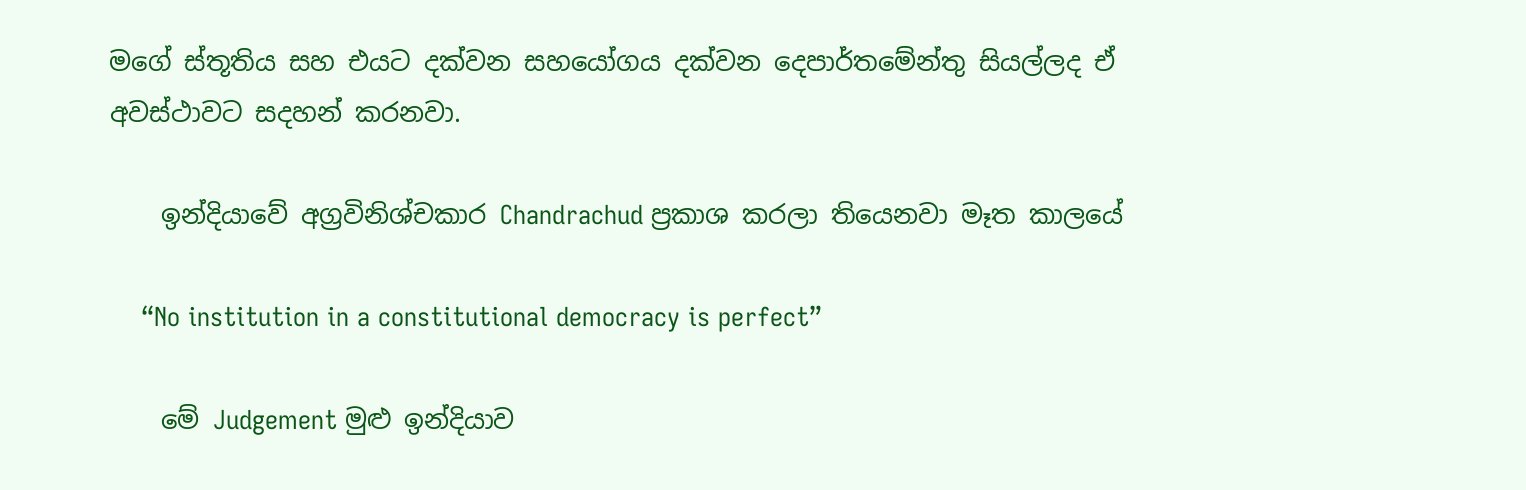මගේ ස්තූතිය සහ එයට දක්වන සහයෝගය දක්වන දෙපාර්තමේන්තු සියල්ලද ඒ අවස්ථාවට සදහන් කරනවා.

    ඉන්දියාවේ අග්‍රවිනිශ්චකාර Chandrachud ප්‍රකාශ කරලා තියෙනවා මෑත කාලයේ

    “No institution in a constitutional democracy is perfect”

    මේ Judgement මුළු ඉන්දියාව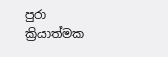පුරා ක්‍රියාත්මක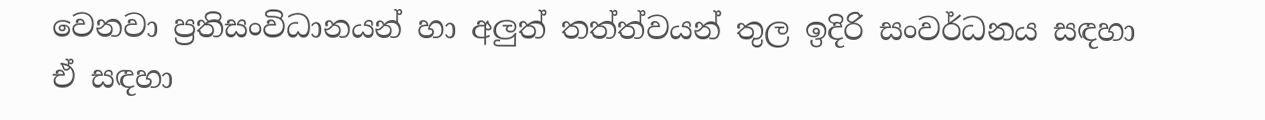වෙනවා ප්‍රතිසංවිධානයන් හා අලුත් තත්ත්වයන් තුල ඉදිරි සංවර්ධනය සඳහා ඒ සඳහා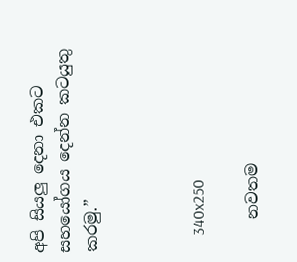අපි සියලු දෙනා එකට සහයෝගය දෙන්න කටයුතු කරමු.”



    340x250

    නවතම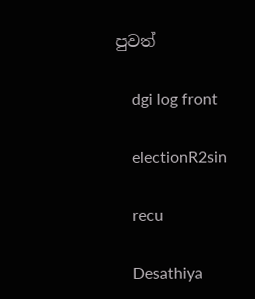පුවත්

    dgi log front

    electionR2sin

    recu

    Desathiya